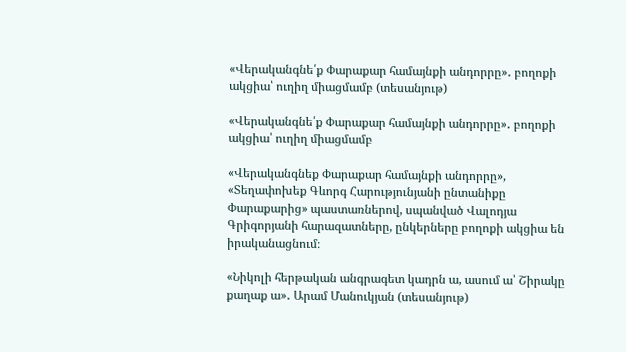«Վերականգնե՛ք Փարաքար համայնքի անդորրը»․ բողոքի ակցիա՝ ուղիղ միացմամբ (տեսանյութ)

«Վերականգնե՛ք Փարաքար համայնքի անդորրը»․ բողոքի ակցիա՝ ուղիղ միացմամբ

«Վերականգնեք Փարաքար համայնքի անդորրը», «Տեղափոխեք Գևորգ Հարությունյանի ընտանիքը Փարաքարից» պաստառներով, սպանված Վալոդյա Գրիգորյանի հարազատները, ընկերները բողոքի ակցիա են իրականացնում։

«Նիկոլի հերթական անգրագետ կադրն ա, ասում ա՝ Շիրակը քաղաք ա»․ Արամ Մանուկյան (տեսանյութ)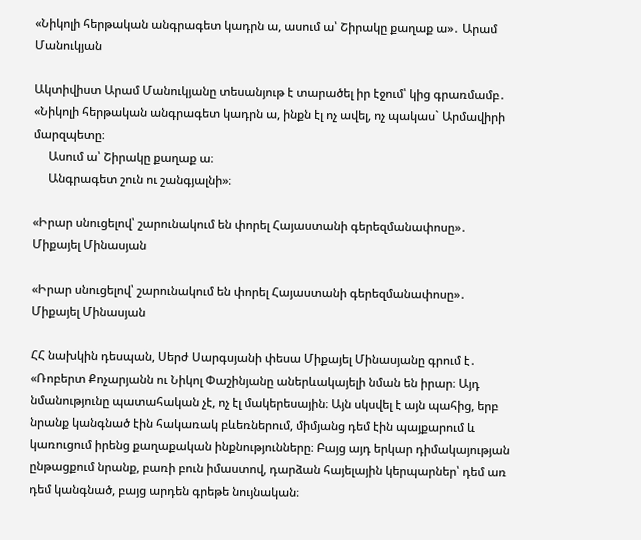«Նիկոլի հերթական անգրագետ կադրն ա, ասում ա՝ Շիրակը քաղաք ա»․ Արամ Մանուկյան

Ակտիվիստ Արամ Մանուկյանը տեսանյութ է տարածել իր էջում՝ կից գրառմամբ․ «Նիկոլի հերթական անգրագետ կադրն ա, ինքն էլ ոչ ավել, ոչ պակաս` Արմավիրի մարզպետը։
     Ասում ա՝ Շիրակը քաղաք ա։
     Անգրագետ շուն ու շանգյալնի»։

«Իրար սնուցելով՝ շարունակում են փորել Հայաստանի գերեզմանափոսը»․ Միքայել Մինասյան

«Իրար սնուցելով՝ շարունակում են փորել Հայաստանի գերեզմանափոսը»․ Միքայել Մինասյան

ՀՀ նախկին դեսպան, Սերժ Սարգսյանի փեսա Միքայել Մինասյանը գրում է․ «Ռոբերտ Քոչարյանն ու Նիկոլ Փաշինյանը աներևակայելի նման են իրար։ Այդ նմանությունը պատահական չէ, ոչ էլ մակերեսային։ Այն սկսվել է այն պահից, երբ նրանք կանգնած էին հակառակ բևեռներում, միմյանց դեմ էին պայքարում և կառուցում իրենց քաղաքական ինքնությունները։ Բայց այդ երկար դիմակայության ընթացքում նրանք, բառի բուն իմաստով, դարձան հայելային կերպարներ՝ դեմ առ դեմ կանգնած, բայց արդեն գրեթե նույնական։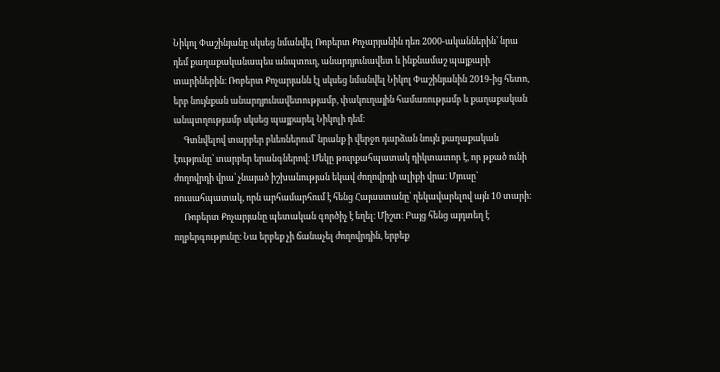Նիկոլ Փաշինյանը սկսեց նմանվել Ռոբերտ Քոչարյանին դեռ 2000-ականներին՝ նրա դեմ քաղաքականապես անպտուղ, անարդյունավետ և ինքնամաշ պայքարի տարիներին։ Ռոբերտ Քոչարյանն էլ սկսեց նմանվել Նիկոլ Փաշինյանին 2019-ից հետո, երբ նույնքան անարդյունավետությամբ, փակուղային համառությամբ և քաղաքական անպտղությամբ սկսեց պայքարել Նիկոլի դեմ։
     Գտնվելով տարբեր բևեռներում՝ նրանք ի վերջո դարձան նույն քաղաքական էությունը՝ տարբեր երանգներով։ Մեկը թուրքահպատակ դիկտատոր է, որ թքած ունի ժողովրդի վրա՝ չնայած իշխանության եկավ ժողովրդի ալիքի վրա։ Մյուսը՝ ռուսահպատակ, որն արհամարհում է հենց Հայաստանը՝ ղեկավարելով այն 10 տարի։
     Ռոբերտ Քոչարյանը պետական գործիչ է եղել։ Միշտ։ Բայց հենց այդտեղ է ողբերգությունը։ Նա երբեք չի ճանաչել ժողովրդին, երբեք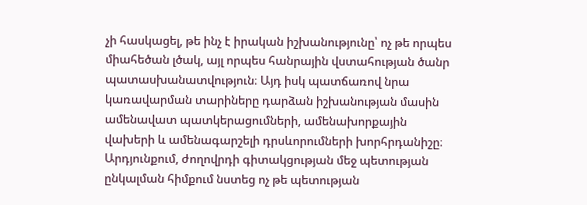չի հասկացել, թե ինչ է իրական իշխանությունը՝ ոչ թե որպես միահեծան լծակ, այլ որպես հանրային վստահության ծանր պատասխանատվություն։ Այդ իսկ պատճառով նրա կառավարման տարիները դարձան իշխանության մասին ամենավատ պատկերացումների, ամենախորքային վախերի և ամենագարշելի դրսևորումների խորհրդանիշը։ Արդյունքում, ժողովրդի գիտակցության մեջ պետության ընկալման հիմքում նստեց ոչ թե պետության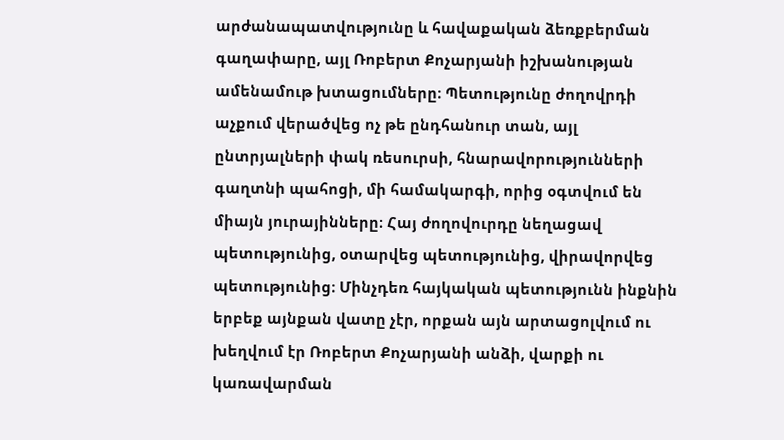արժանապատվությունը և հավաքական ձեռքբերման գաղափարը, այլ Ռոբերտ Քոչարյանի իշխանության ամենամութ խտացումները։ Պետությունը ժողովրդի աչքում վերածվեց ոչ թե ընդհանուր տան, այլ ընտրյալների փակ ռեսուրսի, հնարավորությունների գաղտնի պահոցի, մի համակարգի, որից օգտվում են միայն յուրայինները։ Հայ ժողովուրդը նեղացավ պետությունից, օտարվեց պետությունից, վիրավորվեց պետությունից։ Մինչդեռ հայկական պետությունն ինքնին երբեք այնքան վատը չէր, որքան այն արտացոլվում ու խեղվում էր Ռոբերտ Քոչարյանի անձի, վարքի ու կառավարման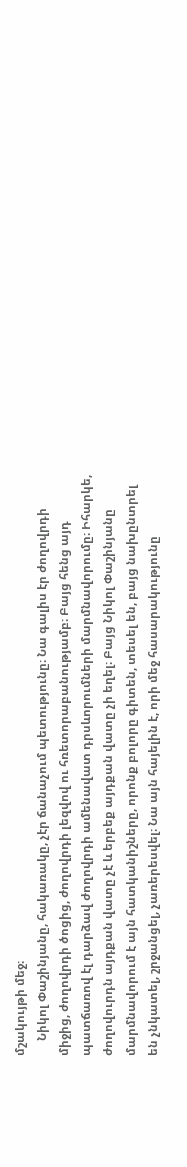մշակույթի մեջ։
     Նիկոլ Փաշինյանը, հակառակը, չէր ճանաչում պետությունը։ Նա գալիս էր ժողովրդի միջից, ժողովրդի ծոցից, ժողովրդի լեզվով ու հռետորաբանությամբ։ Բայց հենց այդ պատճառով էլ դարձավ ժողովրդի ամենավատ դրսևորումների մարմնավորումը։ Իհարկե, ժողովուրդն այդքան վատը չէ և երբեք այդքան վատը չի եղել։ Բայց Նիկոլ Փաշինյանը մարմնավորում է այն հատկանիշները, որոնք բոլորը գիտեն, տեսել են, բայց նախընտրել են չնկատել, շրջանցել, չառերեսվել։ Նա այն հայելին է, որի մեջ հասարակությունը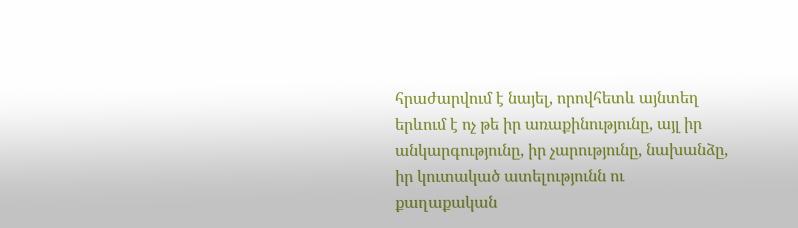հրաժարվում է նայել, որովհետև այնտեղ երևում է ոչ թե իր առաքինությունը, այլ իր անկարգությունը, իր չարությունը, նախանձը, իր կուտակած ատելությունն ու քաղաքական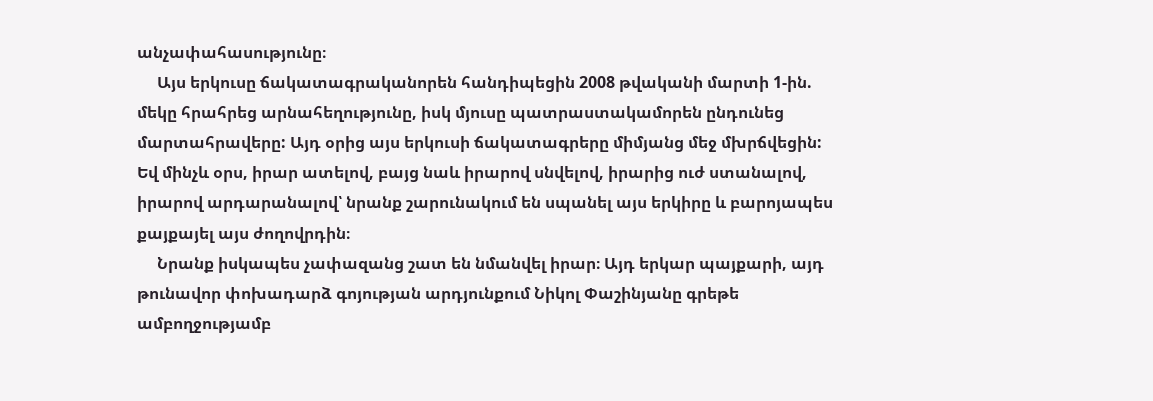անչափահասությունը։
     Այս երկուսը ճակատագրականորեն հանդիպեցին 2008 թվականի մարտի 1-ին. մեկը հրահրեց արնահեղությունը, իսկ մյուսը պատրաստակամորեն ընդունեց մարտահրավերը: Այդ օրից այս երկուսի ճակատագրերը միմյանց մեջ մխրճվեցին: Եվ մինչև օրս, իրար ատելով, բայց նաև իրարով սնվելով, իրարից ուժ ստանալով, իրարով արդարանալով՝ նրանք շարունակում են սպանել այս երկիրը և բարոյապես քայքայել այս ժողովրդին։
     Նրանք իսկապես չափազանց շատ են նմանվել իրար։ Այդ երկար պայքարի, այդ թունավոր փոխադարձ գոյության արդյունքում Նիկոլ Փաշինյանը գրեթե ամբողջությամբ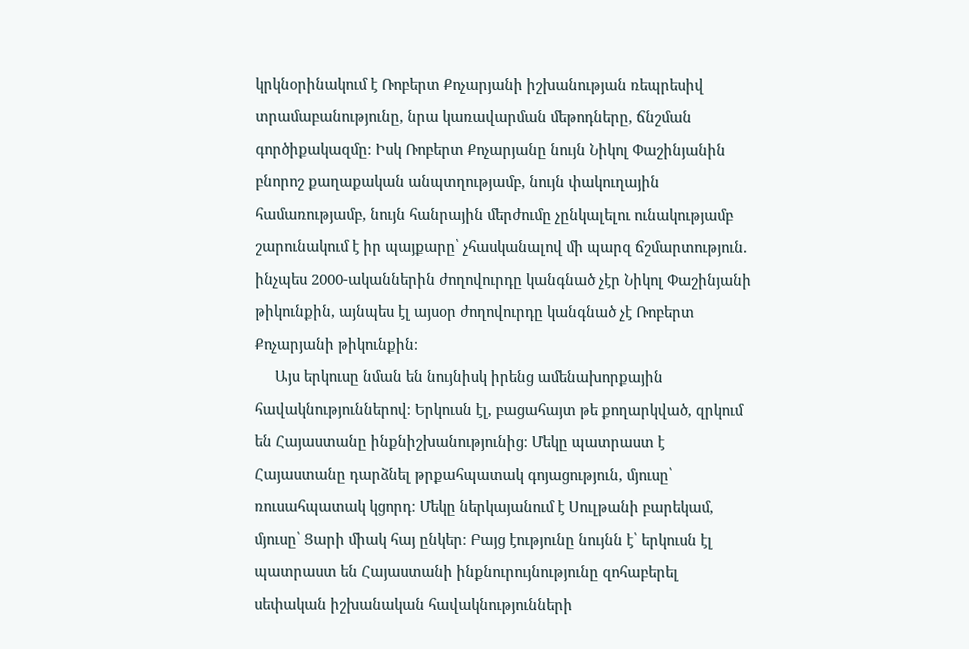կրկնօրինակում է Ռոբերտ Քոչարյանի իշխանության ռեպրեսիվ տրամաբանությունը, նրա կառավարման մեթոդները, ճնշման գործիքակազմը։ Իսկ Ռոբերտ Քոչարյանը նույն Նիկոլ Փաշինյանին բնորոշ քաղաքական անպտղությամբ, նույն փակուղային համառությամբ, նույն հանրային մերժումը չընկալելու ունակությամբ շարունակում է իր պայքարը՝ չհասկանալով մի պարզ ճշմարտություն. ինչպես 2000-ականներին ժողովուրդը կանգնած չէր Նիկոլ Փաշինյանի թիկունքին, այնպես էլ այսօր ժողովուրդը կանգնած չէ Ռոբերտ Քոչարյանի թիկունքին։
     Այս երկուսը նման են նույնիսկ իրենց ամենախորքային հավակնություններով։ Երկուսն էլ, բացահայտ թե քողարկված, զրկում են Հայաստանը ինքնիշխանությունից։ Մեկը պատրաստ է Հայաստանը դարձնել թրքահպատակ գոյացություն, մյուսը՝ ռուսահպատակ կցորդ։ Մեկը ներկայանում է Սուլթանի բարեկամ, մյուսը՝ Ցարի միակ հայ ընկեր։ Բայց էությունը նույնն է՝ երկուսն էլ պատրաստ են Հայաստանի ինքնուրույնությունը զոհաբերել սեփական իշխանական հավակնությունների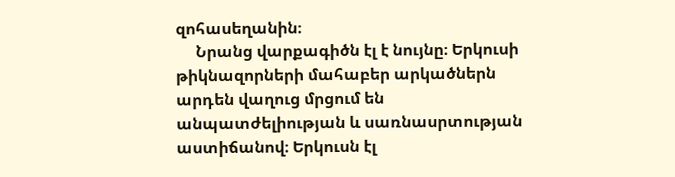զոհասեղանին։
     Նրանց վարքագիծն էլ է նույնը։ Երկուսի թիկնազորների մահաբեր արկածներն արդեն վաղուց մրցում են անպատժելիության և սառնասրտության աստիճանով։ Երկուսն էլ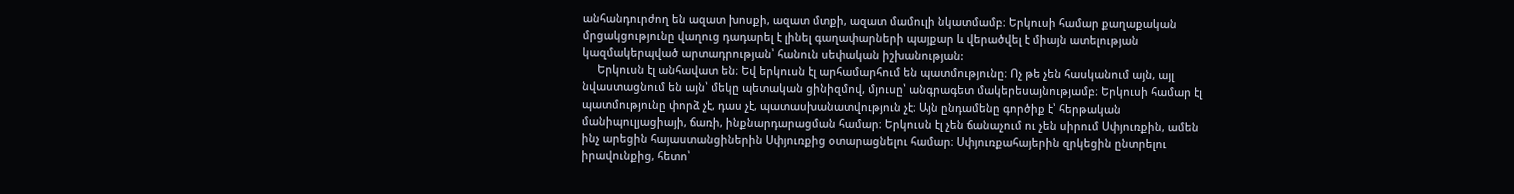անհանդուրժող են ազատ խոսքի, ազատ մտքի, ազատ մամուլի նկատմամբ։ Երկուսի համար քաղաքական մրցակցությունը վաղուց դադարել է լինել գաղափարների պայքար և վերածվել է միայն ատելության կազմակերպված արտադրության՝ հանուն սեփական իշխանության:
     Երկուսն էլ անհավատ են։ Եվ երկուսն էլ արհամարհում են պատմությունը։ Ոչ թե չեն հասկանում այն, այլ նվաստացնում են այն՝ մեկը պետական ցինիզմով, մյուսը՝ անգրագետ մակերեսայնությամբ։ Երկուսի համար էլ պատմությունը փորձ չէ, դաս չէ, պատասխանատվություն չէ։ Այն ընդամենը գործիք է՝ հերթական մանիպուլյացիայի, ճառի, ինքնարդարացման համար։ Երկուսն էլ չեն ճանաչում ու չեն սիրում Սփյուռքին, ամեն ինչ արեցին հայաստանցիներին Սփյուռքից օտարացնելու համար։ Սփյուռքահայերին զրկեցին ընտրելու իրավունքից, հետո՝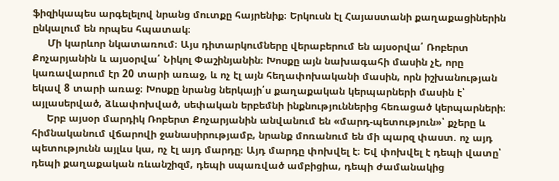ֆիզիկապես արգելելով նրանց մուտքը հայրենիք։ Երկուսն էլ Հայաստանի քաղաքացիներին ընկալում են որպես հպատակ։
     Մի կարևոր նկատառում։ Այս դիտարկումները վերաբերում են այսօրվա՛ Ռոբերտ Քոչարյանին և այսօրվա՛ Նիկոլ Փաշինյանին։ Խոսքը այն նախագահի մասին չէ, որը կառավարում էր 20 տարի առաջ, և ոչ էլ այն հեղափոխականի մասին, որն իշխանության եկավ 8 տարի առաջ։ Խոսքը նրանց ներկայի՛ս քաղաքական կերպարների մասին է՝ այլասերված, ձևափոխված, սեփական երբեմնի ինքնություններից հեռացած կերպարների։
     Երբ այսօր մարդիկ Ռոբերտ Քոչարյանին անվանում են «մարդ-պետություն»՝ քչերը և հիմնականում վճարովի ջանասիրությամբ, նրանք մոռանում են մի պարզ փաստ. ոչ այդ պետությունն այլևս կա, ոչ էլ այդ մարդը։ Այդ մարդը փոխվել է։ Եվ փոխվել է դեպի վատը՝ դեպի քաղաքական ռևանշիզմ, դեպի սպառված ամբիցիա, դեպի ժամանակից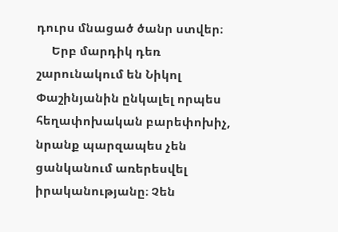դուրս մնացած ծանր ստվեր։
     Երբ մարդիկ դեռ շարունակում են Նիկոլ Փաշինյանին ընկալել որպես հեղափոխական բարեփոխիչ, նրանք պարզապես չեն ցանկանում առերեսվել իրականությանը։ Չեն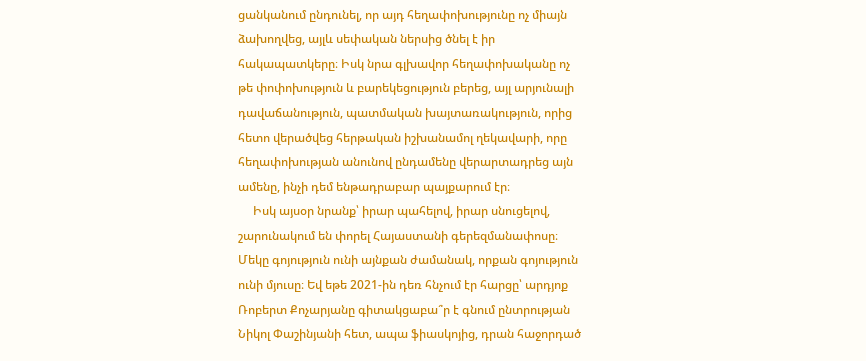ցանկանում ընդունել, որ այդ հեղափոխությունը ոչ միայն ձախողվեց, այլև սեփական ներսից ծնել է իր հակապատկերը։ Իսկ նրա գլխավոր հեղափոխականը ոչ թե փոփոխություն և բարեկեցություն բերեց, այլ արյունալի դավաճանություն, պատմական խայտառակություն, որից հետո վերածվեց հերթական իշխանամոլ ղեկավարի, որը հեղափոխության անունով ընդամենը վերարտադրեց այն ամենը, ինչի դեմ ենթադրաբար պայքարում էր։
     Իսկ այսօր նրանք՝ իրար պահելով, իրար սնուցելով, շարունակում են փորել Հայաստանի գերեզմանափոսը։ Մեկը գոյություն ունի այնքան ժամանակ, որքան գոյություն ունի մյուսը։ Եվ եթե 2021-ին դեռ հնչում էր հարցը՝ արդյոք Ռոբերտ Քոչարյանը գիտակցաբա՞ր է գնում ընտրության Նիկոլ Փաշինյանի հետ, ապա ֆիասկոյից, դրան հաջորդած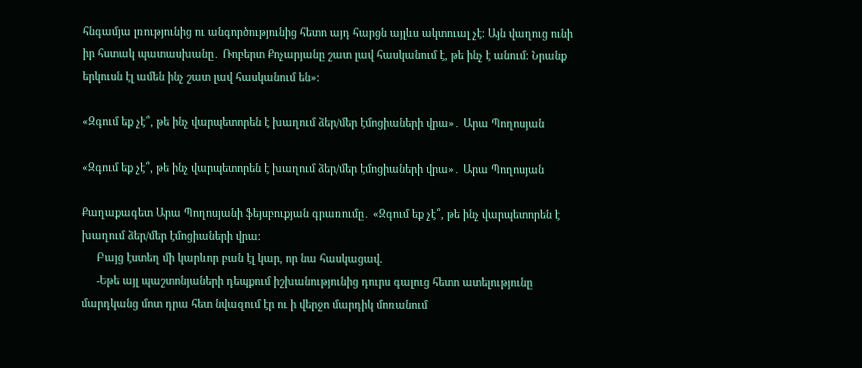հնգամյա լռությունից ու անգործությունից հետո այդ հարցն այլևս ակտուալ չէ։ Այն վաղուց ունի իր հստակ պատասխանը․ Ռոբերտ Քոչարյանը շատ լավ հասկանում է, թե ինչ է անում։ Նրանք երկուսն էլ ամեն ինչ շատ լավ հասկանում են»։

«Զգում եք չէ՞, թե ինչ վարպետորեն է խաղում ձեր/մեր էմոցիաների վրա»․ Արա Պողոսյան

«Զգում եք չէ՞, թե ինչ վարպետորեն է խաղում ձեր/մեր էմոցիաների վրա»․ Արա Պողոսյան

Քաղաքագետ Արա Պողոսյանի ֆեյսբուքյան գրառումը․ «Զգում եք չէ՞, թե ինչ վարպետորեն է խաղում ձեր/մեր էմոցիաների վրա։
     Բայց էստեղ մի կարևոր բան էլ կար, որ նա հասկացավ.
     -Եթե այլ պաշտոնյաների դեպքում իշխանությունից դուրս գալուց հետո ատելությունը մարդկանց մոտ դրա հետ նվազում էր ու ի վերջո մարդիկ մոռանում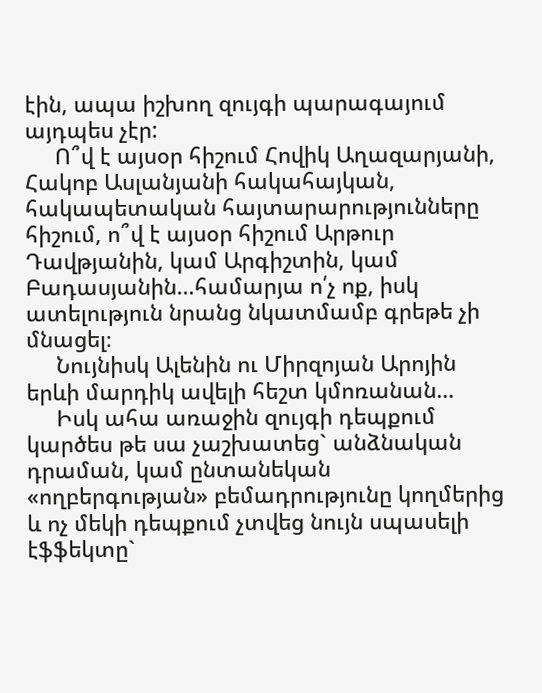էին, ապա իշխող զույգի պարագայում այդպես չէր:
     Ո՞վ է այսօր հիշում Հովիկ Աղազարյանի, Հակոբ Ասլանյանի հակահայկան, հակապետական հայտարարությունները հիշում, ո՞վ է այսօր հիշում Արթուր Դավթյանին, կամ Արգիշտին, կամ Բադասյանին…համարյա ո՛չ ոք, իսկ ատելություն նրանց նկատմամբ գրեթե չի մնացել։
     Նույնիսկ Ալենին ու Միրզոյան Արոյին երևի մարդիկ ավելի հեշտ կմոռանան…
     Իսկ ահա առաջին զույգի դեպքում կարծես թե սա չաշխատեց` անձնական դրաման, կամ ընտանեկան «ողբերգության» բեմադրությունը կողմերից և ոչ մեկի դեպքում չտվեց նույն սպասելի էֆֆեկտը`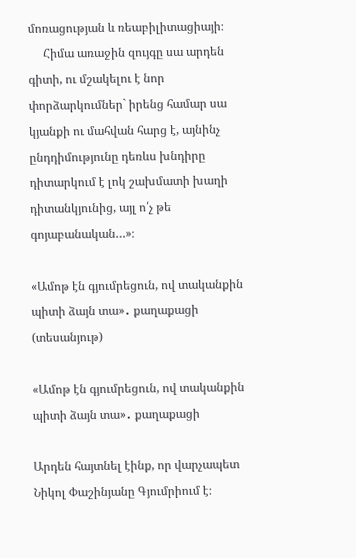մոռացության և ռեաբիլիտացիայի։
     Հիմա առաջին զույգը սա արդեն գիտի, ու մշակելու է նոր փորձարկումներ` իրենց համար սա կյանքի ու մահվան հարց է, այնինչ ընդդիմությունը դեռևս խնդիրը դիտարկում է լոկ շախմատի խաղի դիտանկյունից, այլ ո՛չ թե գոյաբանական…»։

«Ամոթ էն գյումրեցուն, ով տականքին պիտի ձայն տա»․ քաղաքացի (տեսանյութ)

«Ամոթ էն գյումրեցուն, ով տականքին պիտի ձայն տա»․ քաղաքացի

Արդեն հայտնել էինք, որ վարչապետ Նիկոլ Փաշինյանը Գյումրիում է։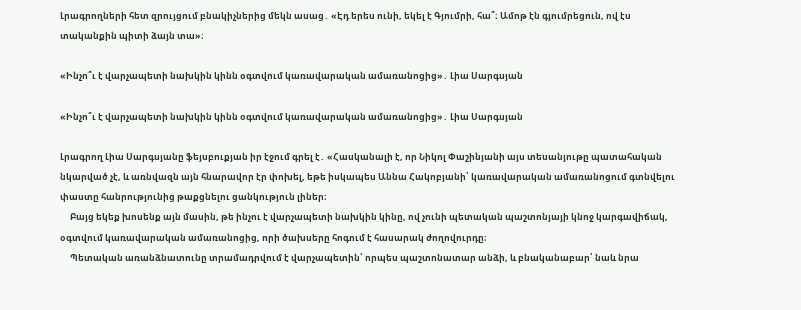Լրագրողների հետ զրույցում բնակիչներից մեկն ասաց․ «Էդ երես ունի, եկել է Գյումրի, հա՞։ Ամոթ էն գյումրեցուն, ով էս տականքին պիտի ձայն տա»։

«Ինչո՞ւ է վարչապետի նախկին կինն օգտվում կառավարական ամառանոցից»․ Լիա Սարգսյան

«Ինչո՞ւ է վարչապետի նախկին կինն օգտվում կառավարական ամառանոցից»․ Լիա Սարգսյան

Լրագրող Լիա Սարգսյանը ֆեյսբուքյան իր էջում գրել է․ «Հասկանալի է, որ Նիկոլ Փաշինյանի այս տեսանյութը պատահական նկարված չէ, և առնվազն այն հնարավոր էր փոխել, եթե իսկապես Աննա Հակոբյանի՝ կառավարական ամառանոցում գտնվելու փաստը հանրությունից թաքցնելու ցանկություն լիներ։
     Բայց եկեք խոսենք այն մասին, թե ինչու է վարչապետի նախկին կինը, ով չունի պետական պաշտոնյայի կնոջ կարգավիճակ, օգտվում կառավարական ամառանոցից, որի ծախսերը հոգում է հասարակ ժողովուրդը։
     Պետական առանձնատունը տրամադրվում է վարչապետին՝ որպես պաշտոնատար անձի, և բնականաբար՝ նաև նրա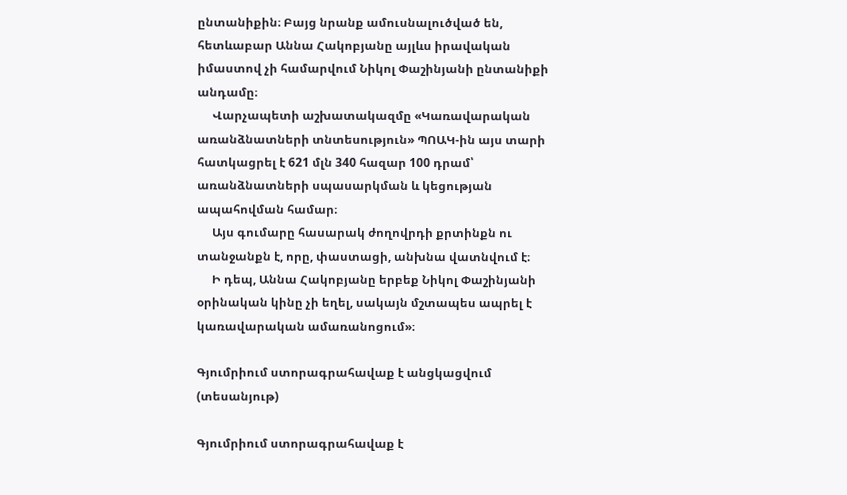ընտանիքին։ Բայց նրանք ամուսնալուծված են, հետևաբար Աննա Հակոբյանը այլևս իրավական իմաստով չի համարվում Նիկոլ Փաշինյանի ընտանիքի անդամը։
     Վարչապետի աշխատակազմը «Կառավարական առանձնատների տնտեսություն» ՊՈԱԿ-ին այս տարի հատկացրել է 621 մլն 340 հազար 100 դրամ՝ առանձնատների սպասարկման և կեցության ապահովման համար։
     Այս գումարը հասարակ ժողովրդի քրտինքն ու տանջանքն է, որը, փաստացի, անխնա վատնվում է։
     Ի դեպ, Աննա Հակոբյանը երբեք Նիկոլ Փաշինյանի օրինական կինը չի եղել, սակայն մշտապես ապրել է կառավարական ամառանոցում»։

Գյումրիում ստորագրահավաք է անցկացվում (տեսանյութ)

Գյումրիում ստորագրահավաք է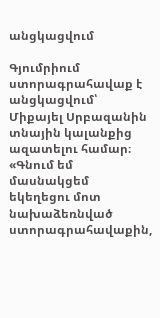անցկացվում

Գյումրիում ստորագրահավաք է անցկացվում՝ Միքայել Սրբազանին տնային կալանքից ազատելու համար։ «Գնում եմ մասնակցեմ եկեղեցու մոտ նախաձեռնված ստորագրահավաքին,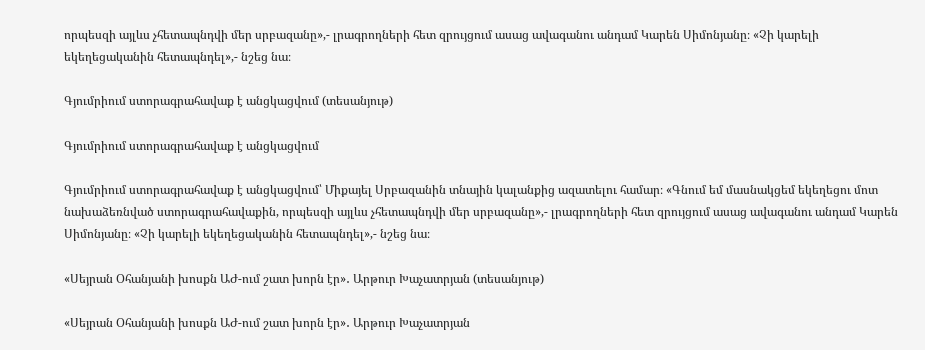որպեսզի այլևս չհետապնդվի մեր սրբազանը»,- լրագրողների հետ զրույցում ասաց ավագանու անդամ Կարեն Սիմոնյանը։ «Չի կարելի եկեղեցականին հետապնդել»,- նշեց նա։

Գյումրիում ստորագրահավաք է անցկացվում (տեսանյութ)

Գյումրիում ստորագրահավաք է անցկացվում

Գյումրիում ստորագրահավաք է անցկացվում՝ Միքայել Սրբազանին տնային կալանքից ազատելու համար։ «Գնում եմ մասնակցեմ եկեղեցու մոտ նախաձեռնված ստորագրահավաքին, որպեսզի այլևս չհետապնդվի մեր սրբազանը»,- լրագրողների հետ զրույցում ասաց ավագանու անդամ Կարեն Սիմոնյանը։ «Չի կարելի եկեղեցականին հետապնդել»,- նշեց նա։

«Սեյրան Օհանյանի խոսքն ԱԺ-ում շատ խորն էր»․ Արթուր Խաչատրյան (տեսանյութ)

«Սեյրան Օհանյանի խոսքն ԱԺ-ում շատ խորն էր»․ Արթուր Խաչատրյան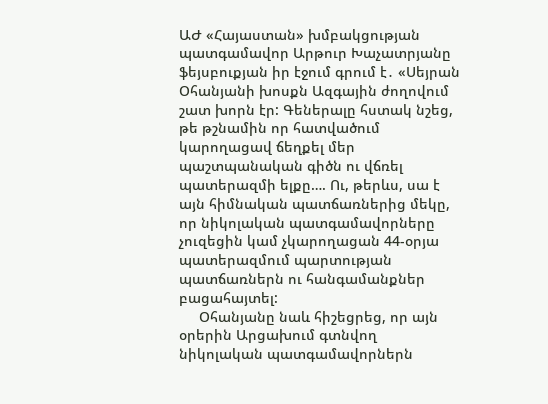ԱԺ «Հայաստան» խմբակցության պատգամավոր Արթուր Խաչատրյանը ֆեյսբուքյան իր էջում գրում է․ «Սեյրան Օհանյանի խոսքն Ազգային ժողովում շատ խորն էր: Գեներալը հստակ նշեց, թե թշնամին որ հատվածում կարողացավ ճեղքել մեր պաշտպանական գիծն ու վճռել պատերազմի ելքը…. Ու, թերևս, սա է այն հիմնական պատճառներից մեկը, որ նիկոլական պատգամավորները չուզեցին կամ չկարողացան 44-օրյա պատերազմում պարտության պատճառներն ու հանգամանքներ բացահայտել:
     Օհանյանը նաև հիշեցրեց, որ այն օրերին Արցախում գտնվող նիկոլական պատգամավորներն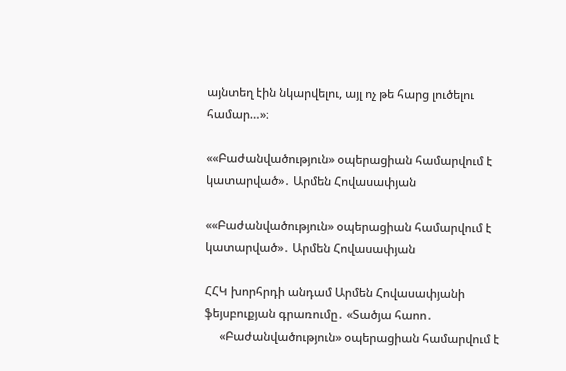այնտեղ էին նկարվելու, այլ ոչ թե հարց լուծելու համար…»։

««Բաժանվածություն» օպերացիան համարվում է կատարված»․ Արմեն Հովասափյան

««Բաժանվածություն» օպերացիան համարվում է կատարված»․ Արմեն Հովասափյան

ՀՀԿ խորհրդի անդամ Արմեն Հովասափյանի ֆեյսբուքյան գրառումը․ «Տածյա հաոո․
     «Բաժանվածություն» օպերացիան համարվում է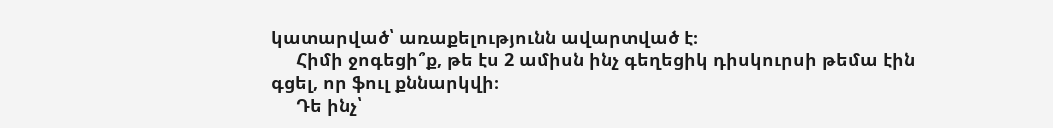կատարված՝ առաքելությունն ավարտված է։
     Հիմի ջոգեցի՞ք, թե էս 2 ամիսն ինչ գեղեցիկ դիսկուրսի թեմա էին գցել, որ ֆուլ քննարկվի։
     Դե ինչ՝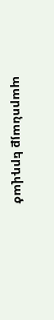պարոնայք երդված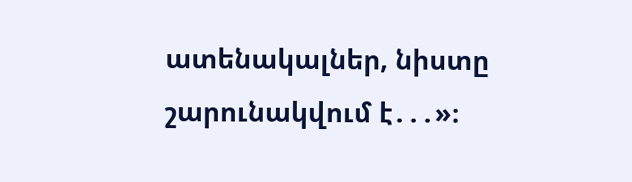ատենակալներ, նիստը շարունակվում է․․․»։